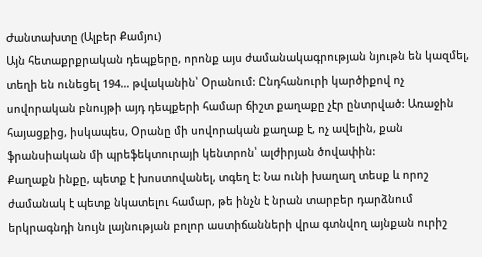Ժանտախտը (Ալբեր Քամյու)
Այն հետաքրքրական դեպքերը, որոնք այս ժամանակագրության նյութն են կազմել, տեղի են ունեցել 194… թվականին՝ Օրանում: Ընդհանուրի կարծիքով ոչ սովորական բնույթի այդ դեպքերի համար ճիշտ քաղաքը չէր ընտրված: Առաջին հայացքից, իսկապես, Օրանը մի սովորական քաղաք է, ոչ ավելին, քան ֆրանսիական մի պրեֆեկտուրայի կենտրոն՝ ալժիրյան ծովափին:
Քաղաքն ինքը, պետք է խոստովանել, տգեղ է: Նա ունի խաղաղ տեսք և որոշ ժամանակ է պետք նկատելու համար, թե ինչն է նրան տարբեր դարձնում երկրագնդի նույն լայնության բոլոր աստիճանների վրա գտնվող այնքան ուրիշ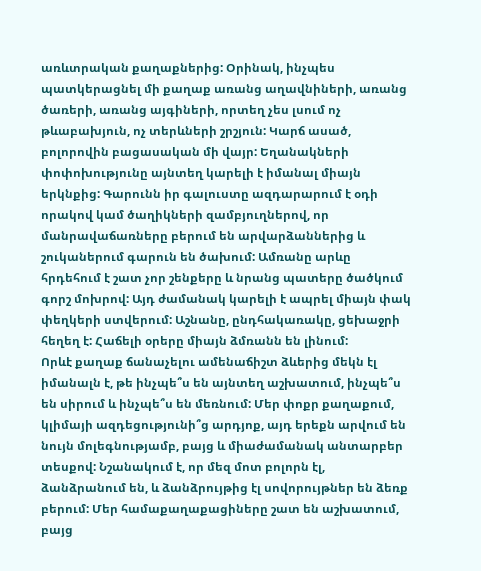առևտրական քաղաքներից: Օրինակ, ինչպես պատկերացնել մի քաղաք առանց աղավնիների, առանց ծառերի, առանց այգիների, որտեղ չես լսում ոչ թևաբախյուն, ոչ տերևների շրշյուն: Կարճ ասած, բոլորովին բացասական մի վայր: Եղանակների փոփոխությունը այնտեղ կարելի է իմանալ միայն երկնքից: Գարունն իր գալուստը ազդարարում է օդի որակով կամ ծաղիկների զամբյուղներով, որ մանրավաճառները բերում են արվարձաններից և շուկաներում գարուն են ծախում: Ամռանը արևը հրդեհում է շատ չոր շենքերը և նրանց պատերը ծածկում գորշ մոխրով: Այդ ժամանակ կարելի է ապրել միայն փակ փեղկերի ստվերում: Աշնանը, ընդհակառակը, ցեխաջրի հեղեղ է: Հաճելի օրերը միայն ձմռանն են լինում:
Որևէ քաղաք ճանաչելու ամենաճիշտ ձևերից մեկն էլ իմանալն է, թե ինչպե՞ս են այնտեղ աշխատում, ինչպե՞ս են սիրում և ինչպե՞ս են մեռնում: Մեր փոքր քաղաքում, կլիմայի ազդեցությունի՞ց արդյոք, այդ երեքն արվում են նույն մոլեգնությամբ, բայց և միաժամանակ անտարբեր տեսքով: Նշանակում է, որ մեզ մոտ բոլորն էլ, ձանձրանում են, և ձանձրույթից էլ սովորույթներ են ձեռք բերում: Մեր համաքաղաքացիները շատ են աշխատում, բայց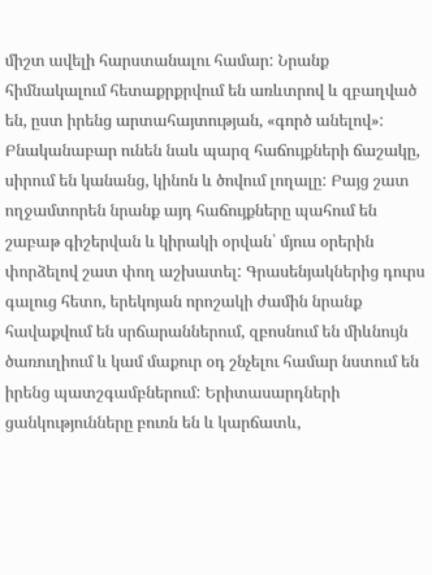միշտ ավելի հարստանալու համար: Նրանք հիմնակալում հետաքրքրվում են առևտրով և զբաղված են, ըստ իրենց արտահայտության, «գործ անելով»: Բնականաբար ունեն նաև պարզ հաճույքների ճաշակը, սիրում են կանանց, կինոն և ծովում լողալը: Բայց շատ ողջամտորեն նրանք այդ հաճույքները պահում են շաբաթ գիշերվան և կիրակի օրվան՝ մյուս օրերին փորձելով շատ փող աշխատել: Գրասենյակներից դուրս գալուց հետո, երեկոյան որոշակի ժամին նրանք հավաքվում են սրճարաններում, զբոսնում են միևնույն ծառուղիում և կամ մաքուր օդ շնչելու համար նստում են իրենց պատշգամբներում: Երիտասարդների ցանկությունները բուռն են և կարճատև,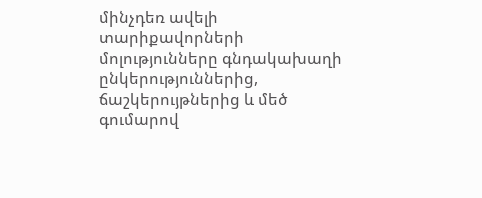մինչդեռ ավելի տարիքավորների մոլությունները գնդակախաղի ընկերություններից, ճաշկերույթներից և մեծ գումարով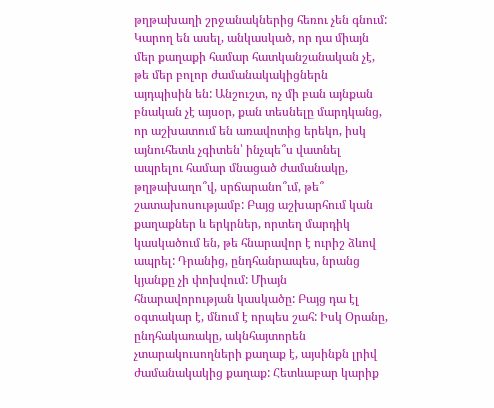թղթախաղի շրջանակներից հեռու չեն գնում:
Կարող են ասել, անկասկած, որ դա միայն մեր քաղաքի համար հատկանշանական չէ, թե մեր բոլոր ժամանակակիցներն այդպիսին են: Անշուշտ, ոչ մի բան այնքան բնական չէ այսօր, քան տեսնելը մարդկանց, որ աշխատում են առավոտից երեկո, իսկ այնուհետև չգիտեն՝ ինչպե՞ս վատնել ապրելու համար մնացած ժամանակը, թղթախաղո՞վ, սրճարանո՞ւմ, թե՞ շատախոսությամբ: Բայց աշխարհում կան քաղաքներ և երկրներ, որտեղ մարդիկ կասկածում են, թե հնարավոր է ուրիշ ձևով ապրել: Դրանից, ընդհանրապես, նրանց կյանքը չի փոխվում: Միայն հնարավորության կասկածը: Բայց դա էլ օգտակար է, մնում է որպես շահ: Իսկ Օրանը, ընդհակառակը, ակնհայտորեն չտարակուսողների քաղաք է, այսինքն լրիվ ժամանակակից քաղաք: Հետևաբար կարիք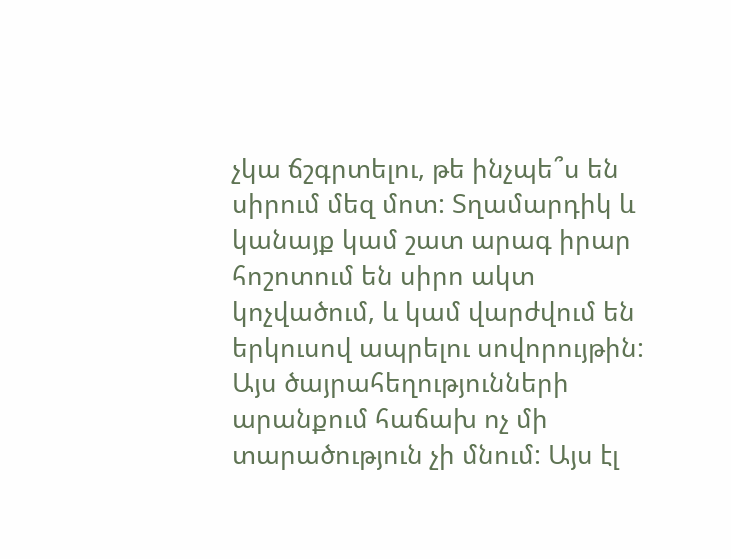չկա ճշգրտելու, թե ինչպե՞ս են սիրում մեզ մոտ: Տղամարդիկ և կանայք կամ շատ արագ իրար հոշոտում են սիրո ակտ կոչվածում, և կամ վարժվում են երկուսով ապրելու սովորույթին: Այս ծայրահեղությունների արանքում հաճախ ոչ մի տարածություն չի մնում: Այս էլ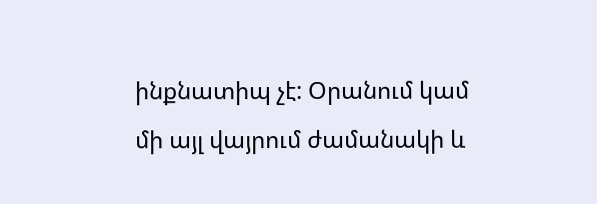ինքնատիպ չէ: Օրանում կամ մի այլ վայրում ժամանակի և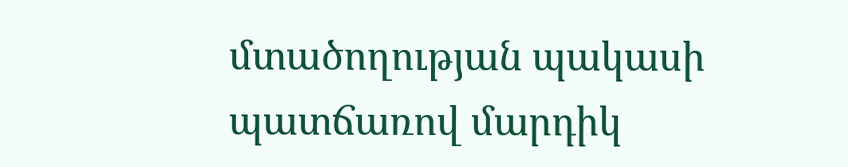մտածողության պակասի պատճառով մարդիկ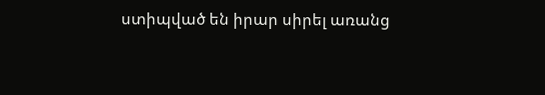ստիպված են իրար սիրել առանց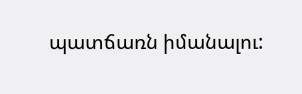պատճառն իմանալու: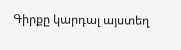Գիրքը կարդալ այստեղ